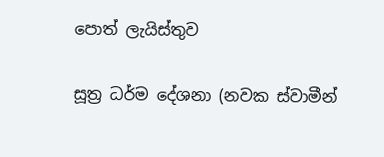පොත් ලැයිස්තුව

සූත්‍ර ධර්ම දේශනා (නවක ස්වාමීන්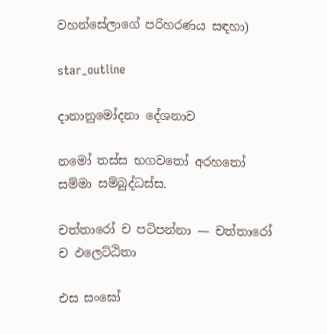වහන්සේලාගේ පරිහරණය සඳහා)

star_outline

දානානුමෝදනා දේශනාව

නමෝ තස්ස භගවතෝ අරහතෝ සම්මා සම්බුද්ධස්ස.

චත්තාරෝ ච පටිපන්නා — චත්තාරෝ ච ඵලෙට්ඨිතා

එස සංඝෝ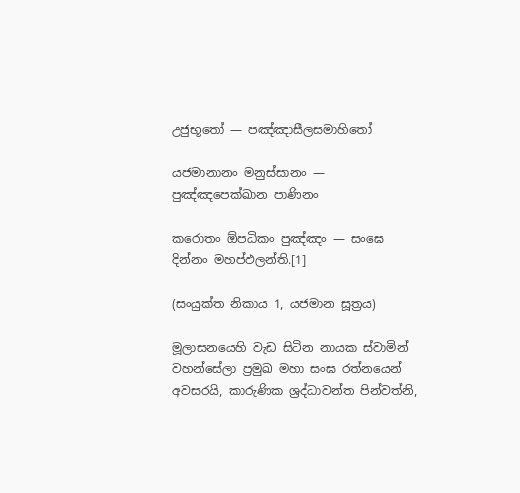උජුභූතෝ — පඤ්ඤාසීලසමාහිතෝ

යජමානානං මනුස්සානං — පුඤ්ඤපෙක්ඛාන පාණිනං

කරොතං ඕපධිකං පුඤ්ඤං — සංඝෙ දින්නං මහප්ඵලන්ති.[1]

(සංයුක්ත නිකාය 1, යජමාන සූත්‍රය)

මූලාසනයෙහි වැඩ සිටින නායක ස්වාමින් වහන්සේලා ප්‍රමුඛ මහා සංඝ රත්නයෙන් අවසරයි, කාරුණික ශ්‍රද්ධාවන්ත පින්වත්නි,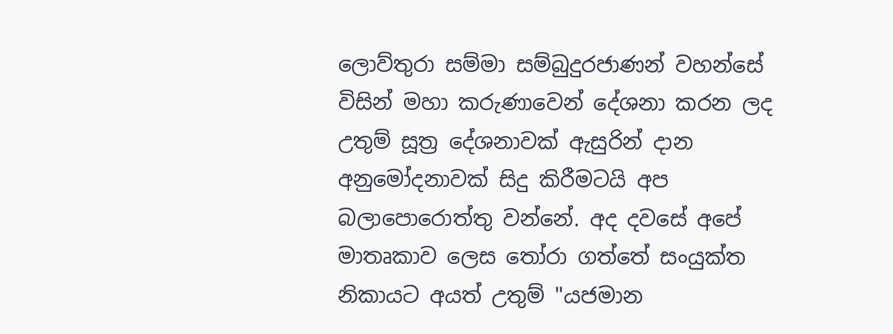ලොව්තුරා සම්මා සම්බුදුරජාණන් වහන්සේ විසින් මහා කරුණාවෙන් දේශනා කරන ලද උතුම් සූත්‍ර දේශනාවක් ඇසුරින් දාන අනුමෝදනාවක් සිදු කිරීමටයි අප බලාපොරොත්තු වන්නේ. අද දවසේ අපේ මාතෘකාව ලෙස තෝරා ගත්තේ සංයුක්ත නිකායට අයත් උතුම් "යජමාන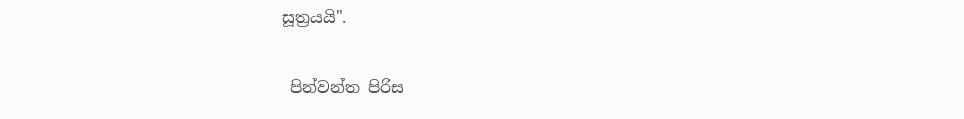සූත්‍රයයි".

 පින්වන්ත පිරිස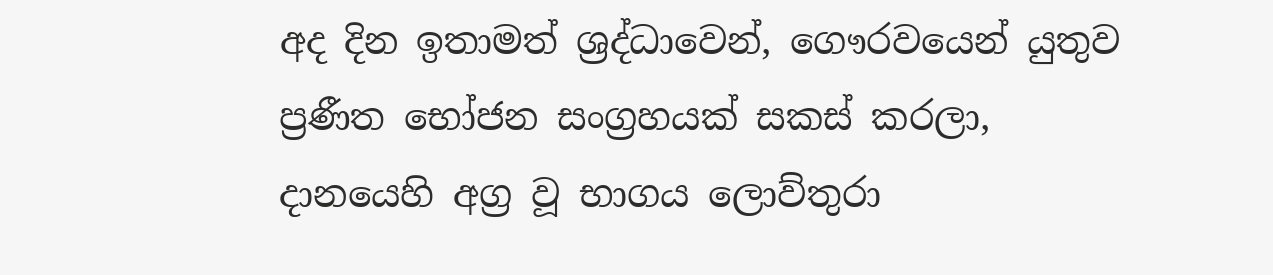අද දින ඉතාමත් ශ්‍රද්ධාවෙන්, ගෞරවයෙන් යුතුව ප්‍රණීත භෝජන සංග්‍රහයක් සකස් කරලා, දානයෙහි අග්‍ර වූ භාගය ලොව්තුරා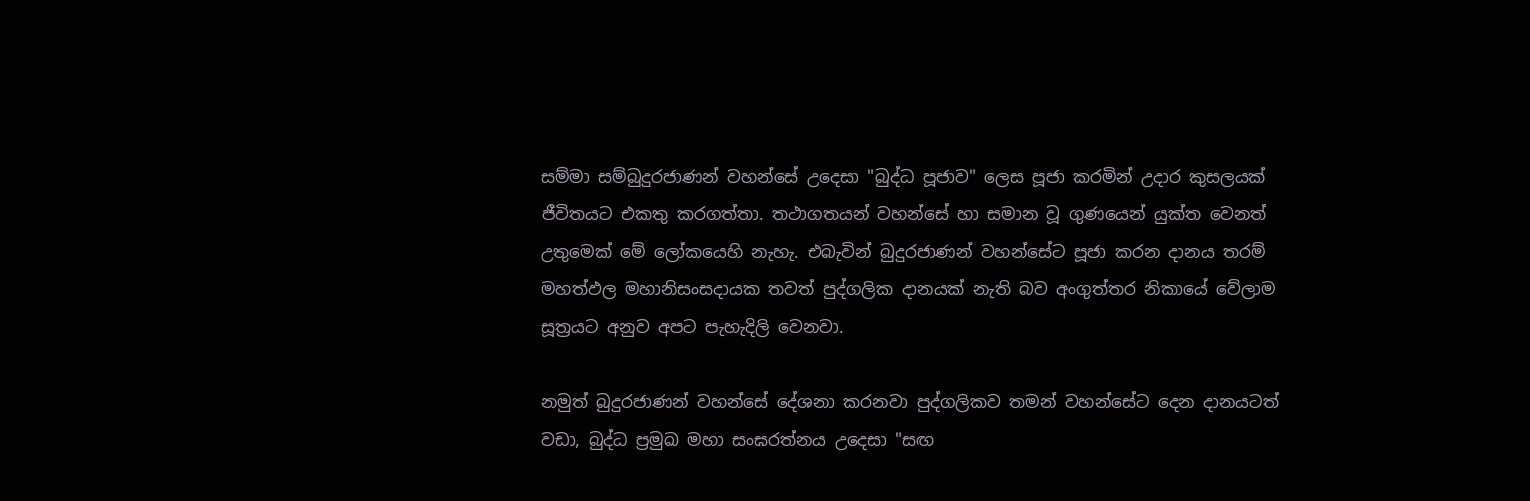සම්මා සම්බුදුරජාණන් වහන්සේ උදෙසා "බුද්ධ පූජාව" ලෙස පූජා කරමින් උදාර කුසලයක් ජීවිතයට එකතු කරගත්තා. තථාගතයන් වහන්සේ හා සමාන වූ ගුණයෙන් යුක්ත වෙනත් උතුමෙක් මේ ලෝකයෙහි නැහැ. එබැවින් බුදුරජාණන් වහන්සේට පූජා කරන දානය තරම් මහත්ඵල මහානිසංසදායක තවත් පුද්ගලික දානයක් නැති බව අංගුත්තර නිකායේ වේලාම සූත්‍රයට අනුව අපට පැහැදිලි වෙනවා.

නමුත් බුදුරජාණන් වහන්සේ දේශනා කරනවා පුද්ගලිකව තමන් වහන්සේට දෙන දානයටත් වඩා, බුද්ධ ප්‍රමුඛ මහා සංඝරත්නය උදෙසා "සඟ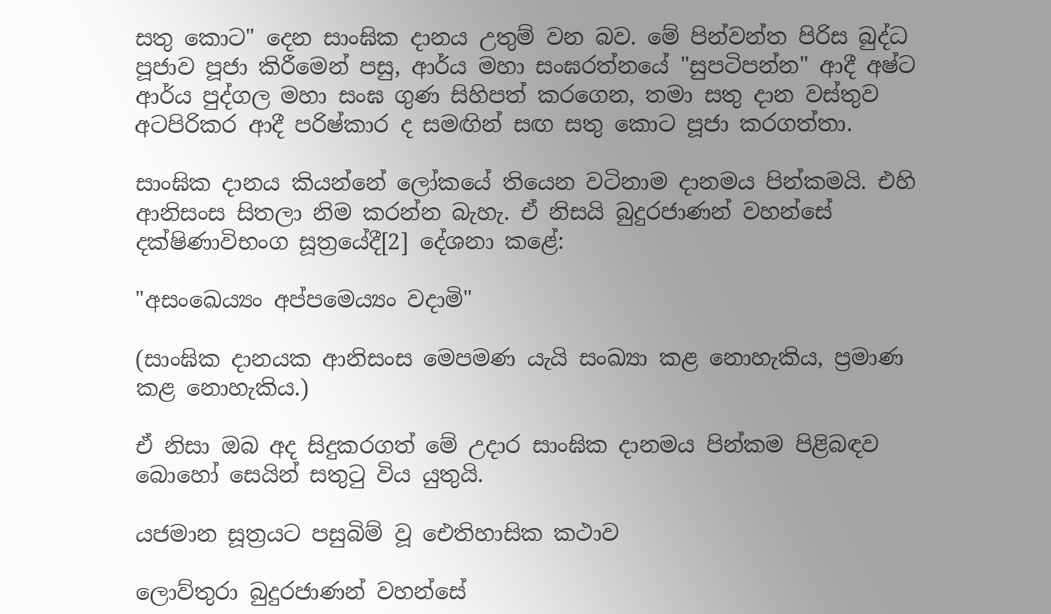සතු කොට" දෙන සාංඝික දානය උතුම් වන බව. මේ පින්වන්ත පිරිස බුද්ධ පූජාව පූජා කිරීමෙන් පසු, ආර්ය මහා සංඝරත්නයේ "සුපටිපන්න" ආදී අෂ්ට ආර්ය පුද්ගල මහා සංඝ ගුණ සිහිපත් කරගෙන, තමා සතු දාන වස්තුව අටපිරිකර ආදී පරිෂ්කාර ද සමඟින් සඟ සතු කොට පූජා කරගත්තා.

සාංඝික දානය කියන්නේ ලෝකයේ තියෙන වටිනාම දානමය පින්කමයි. එහි ආනිසංස සිතලා නිම කරන්න බැහැ. ඒ නිසයි බුදුරජාණන් වහන්සේ දක්ෂිණාවිභංග සූත්‍රයේදී[2] දේශනා කළේ:

"අසංඛෙය්‍යං අප්පමෙය්‍යං වදාමි"

(සාංඝික දානයක ආනිසංස මෙපමණ යැයි සංඛ්‍යා කළ නොහැකිය, ප්‍රමාණ කළ නොහැකිය.)

ඒ නිසා ඔබ අද සිදුකරගත් මේ උදාර සාංඝික දානමය පින්කම පිළිබඳව බොහෝ සෙයින් සතුටු විය යුතුයි.

යජමාන සූත්‍රයට පසුබිම් වූ ඓතිහාසික කථාව

ලොව්තුරා බුදුරජාණන් වහන්සේ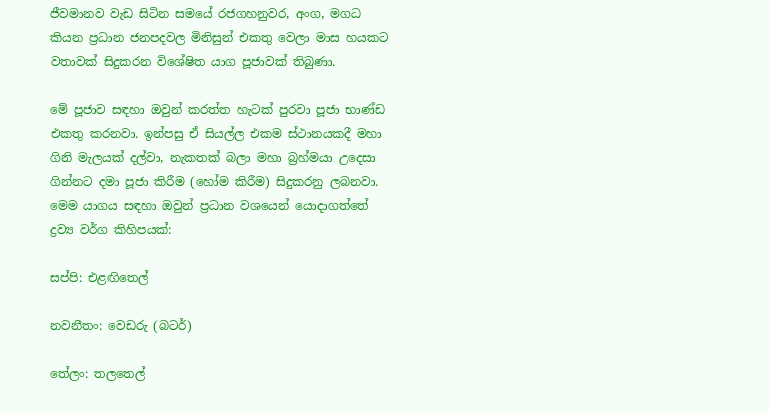ජීවමානව වැඩ සිටින සමයේ රජගහනුවර, අංග, මගධ කියන ප්‍රධාන ජනපදවල මිනිසුන් එකතු වෙලා මාස හයකට වතාවක් සිදුකරන විශේෂිත යාග පූජාවක් තිබුණා.

මේ පූජාව සඳහා ඔවුන් කරත්ත හැටක් පුරවා පූජා භාණ්ඩ එකතු කරනවා. ඉන්පසු ඒ සියල්ල එකම ස්ථානයකදී මහා ගිනි මැලයක් දල්වා, නැකතක් බලා මහා බ්‍රහ්මයා උදෙසා ගින්නට දමා පූජා කිරීම (හෝම කිරීම) සිදුකරනු ලබනවා. මෙම යාගය සඳහා ඔවුන් ප්‍රධාන වශයෙන් යොදාගත්තේ ද්‍රව්‍ය වර්ග කිහිපයක්:

සප්පි: එළඟිතෙල්

නවනීතං: වෙඩරු (බටර්)

තේලං: තලතෙල්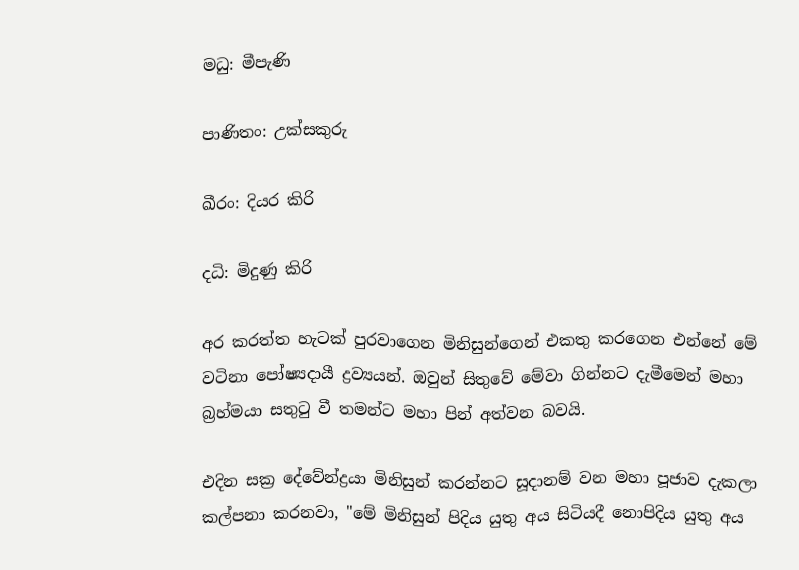මධු: මීපැණි

පාණිතං: උක්සකුරු

ඛීරං: දියර කිරි

දධි: මිදුණු කිරි

අර කරත්ත හැටක් පුරවාගෙන මිනිසුන්ගෙන් එකතු කරගෙන එන්නේ මේ වටිනා පෝෂ්‍යදායී ද්‍රව්‍යයන්. ඔවුන් සිතුවේ මේවා ගින්නට දැමීමෙන් මහා බ්‍රහ්මයා සතුටු වී තමන්ට මහා පින් අත්වන බවයි.

එදින සක්‍ර දේවේන්ද්‍රයා මිනිසුන් කරන්නට සූදානම් වන මහා පූජාව දැකලා කල්පනා කරනවා, "මේ මිනිසුන් පිදිය යුතු අය සිටියදී නොපිදිය යුතු අය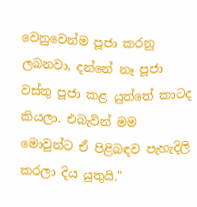වෙනුවෙන්ම පූජා කරනු ලබනවා, දන්නේ නෑ පූජා වස්තු පූජා කළ යුත්තේ කාටද කියලා. එබැවින් මම මොවුන්ට ඒ පිළිබඳව පැහැදිලි කරලා දිය යුතුයි."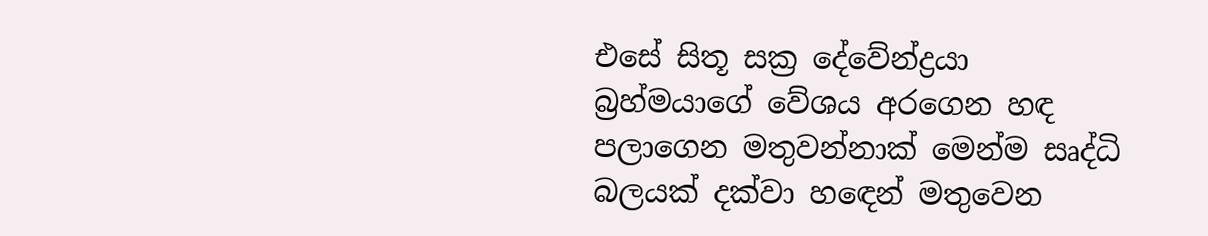එසේ සිතූ සක්‍ර දේවේන්ද්‍රයා බ්‍රහ්මයාගේ වේශය අරගෙන හඳ පලාගෙන මතුවන්නාක් මෙන්ම සෘද්ධි බලයක් දක්වා හඳෙන් මතුවෙන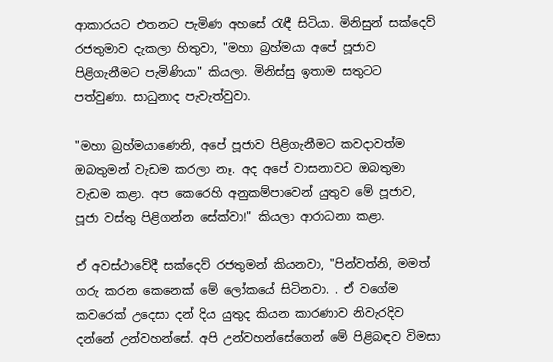ආකාරයට එතනට පැමිණ අහසේ රැඳී සිටියා. මිනිසුන් සක්දෙව් රජතුමාව දැකලා හිතුවා, "මහා බ්‍රහ්මයා අපේ පූජාව පිළිගැනීමට පැමිණියා" කියලා. මිනිස්සු ඉතාම සතුටට පත්වුණා. සාධුනාද පැවැත්වුවා.

"මහා බ්‍රහ්මයාණෙනි, අපේ පූජාව පිළිගැනීමට කවදාවත්ම ඔබතුමන් වැඩම කරලා නෑ. අද අපේ වාසනාවට ඔබතුමා වැඩම කළා. අප කෙරෙහි අනුකම්පාවෙන් යුතුව මේ පූජාව, පූජා වස්තු පිළිගන්න සේක්වා!" කියලා ආරාධනා කළා.

ඒ අවස්ථාවේදී සක්දෙව් රජතුමන් කියනවා, "පින්වත්නි, මමත් ගරු කරන කෙනෙක් මේ ලෝකයේ සිටිනවා. . ඒ වගේම කවරෙක් උදෙසා දන් දිය යුතුද කියන කාරණාව නිවැරදිව දන්නේ උන්වහන්සේ. අපි උන්වහන්සේගෙන් මේ පිළිබඳව විමසා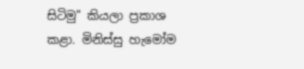සිටිමු" කියලා ප්‍රකාශ කළා. මිනිස්සු හැමෝම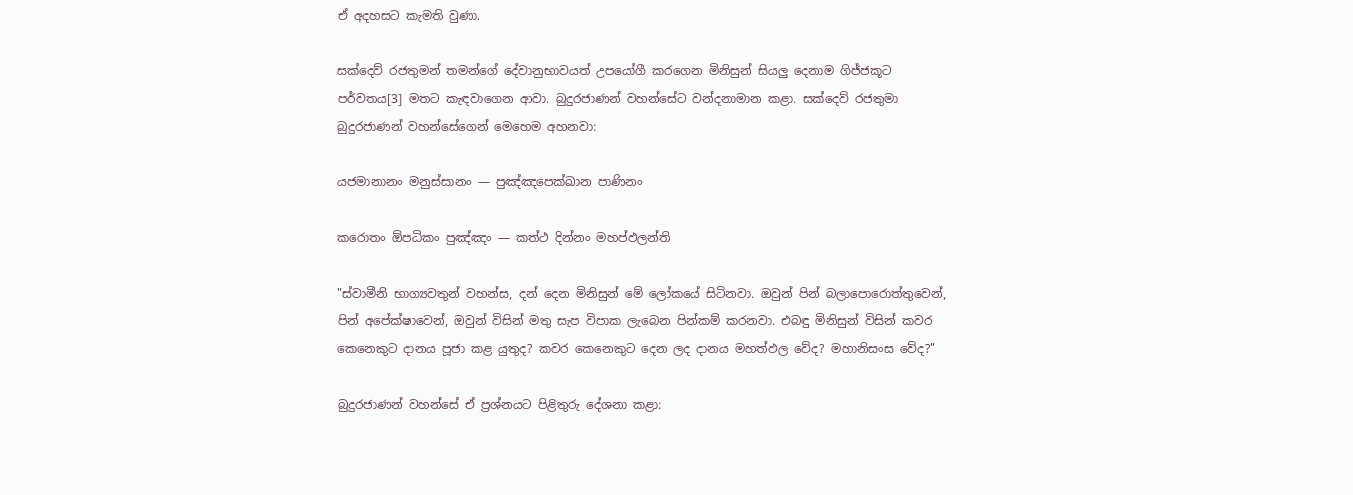ඒ අදහසට කැමති වුණා.

සක්දෙව් රජතුමන් තමන්ගේ දේවානුභාවයත් උපයෝගී කරගෙන මිනිසුන් සියලු දෙනාම ගිජ්ජකූට පර්වතය[3] මතට කැඳවාගෙන ආවා. බුදුරජාණන් වහන්සේට වන්දනාමාන කළා. සක්දෙව් රජතුමා බුදුරජාණන් වහන්සේගෙන් මෙහෙම අහනවා:

යජමානානං මනුස්සානං — පුඤ්ඤපෙක්ඛාන පාණිනං

කරොතං ඕපධිකං පුඤ්ඤං — කත්ථ දින්නං මහප්ඵලන්ති

"ස්වාමීනි භාග්‍යවතුන් වහන්ස, දන් දෙන මිනිසුන් මේ ලෝකයේ සිටිනවා. ඔවුන් පින් බලාපොරොත්තුවෙන්, පින් අපේක්ෂාවෙන්, ඔවුන් විසින් මතු සැප විපාක ලැබෙන පින්කම් කරනවා. එබඳු මිනිසුන් විසින් කවර කෙනෙකුට දානය පූජා කළ යුතුද? කවර කෙනෙකුට දෙන ලද දානය මහත්ඵල වේද? මහානිසංස වේද?"

බුදුරජාණන් වහන්සේ ඒ ප්‍රශ්නයට පිළිතුරු දේශනා කළා: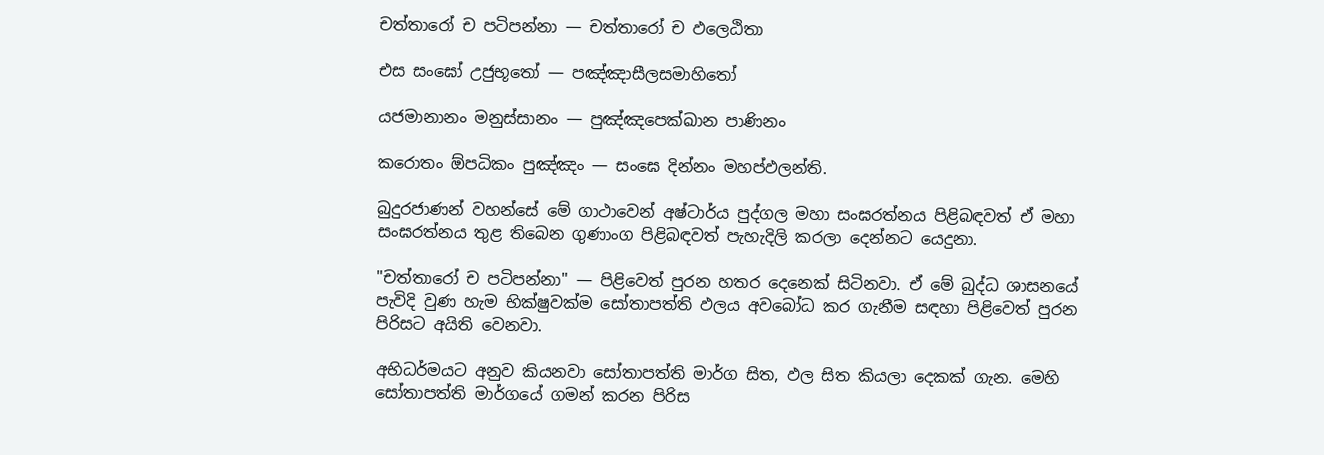චත්තාරෝ ච පටිපන්නා — චත්තාරෝ ච ඵලෙඨිතා

එස සංඝෝ උජුභූතෝ — පඤ්ඤාසීලසමාහිතෝ

යජමානානං මනුස්සානං — පුඤ්ඤපෙක්ඛාන පාණිනං

කරොතං ඕපධිකං පුඤ්ඤං — සංඝෙ දින්නං මහප්ඵලන්ති.

බුදුරජාණන් වහන්සේ මේ ගාථාවෙන් අෂ්ටාර්ය පුද්ගල මහා සංඝරත්නය පිළිබඳවත් ඒ මහා සංඝරත්නය තුළ තිබෙන ගුණාංග පිළිබඳවත් පැහැදිලි කරලා දෙන්නට යෙදුනා.

"චත්තාරෝ ච පටිපන්නා" — පිළිවෙත් පුරන හතර දෙනෙක් සිටිනවා. ඒ මේ බුද්ධ ශාසනයේ පැවිදි වුණ හැම භික්ෂුවක්ම සෝතාපත්ති ඵලය අවබෝධ කර ගැනීම සඳහා පිළිවෙත් පුරන පිරිසට අයිති වෙනවා.

අභිධර්මයට අනුව කියනවා සෝතාපත්ති මාර්ග සිත, ඵල සිත කියලා දෙකක් ගැන. මෙහි සෝතාපත්ති මාර්ගයේ ගමන් කරන පිරිස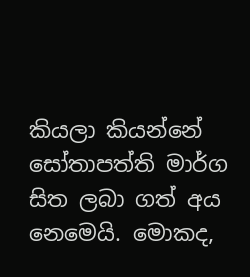කියලා කියන්නේ සෝතාපත්ති මාර්ග සිත ලබා ගත් අය නෙමෙයි. මොකද,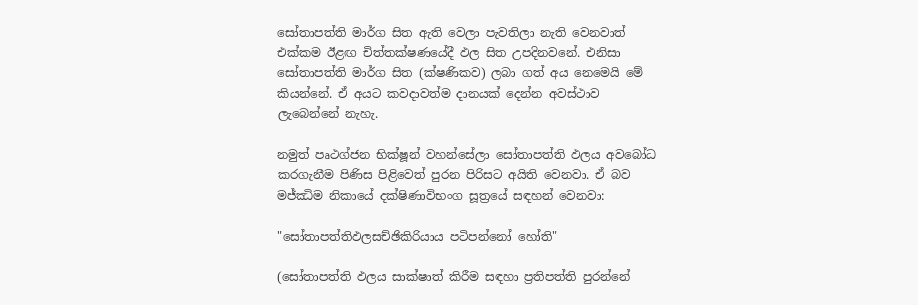සෝතාපත්ති මාර්ග සිත ඇති වෙලා පැවතිලා නැති වෙනවාත් එක්කම ඊළඟ චිත්තක්ෂණයේදී ඵල සිත උපදිනවනේ. එනිසා සෝතාපත්ති මාර්ග සිත (ක්ෂණිකව) ලබා ගත් අය නෙමෙයි මේ කියන්නේ. ඒ අයට කවදාවත්ම දානයක් දෙන්න අවස්ථාව ලැබෙන්නේ නැහැ.

නමුත් පෘථග්ජන භික්ෂූන් වහන්සේලා සෝතාපත්ති ඵලය අවබෝධ කරගැනීම පිණිස පිළිවෙත් පුරන පිරිසට අයිති වෙනවා. ඒ බව මජ්ඣිම නිකායේ දක්ෂිණාවිභංග සූත්‍රයේ සඳහන් වෙනවා:

"සෝතාපත්තිඵලසච්ඡිකිරියාය පටිපන්නෝ හෝති"

(සෝතාපත්ති ඵලය සාක්ෂාත් කිරීම සඳහා ප්‍රතිපත්ති පුරන්නේ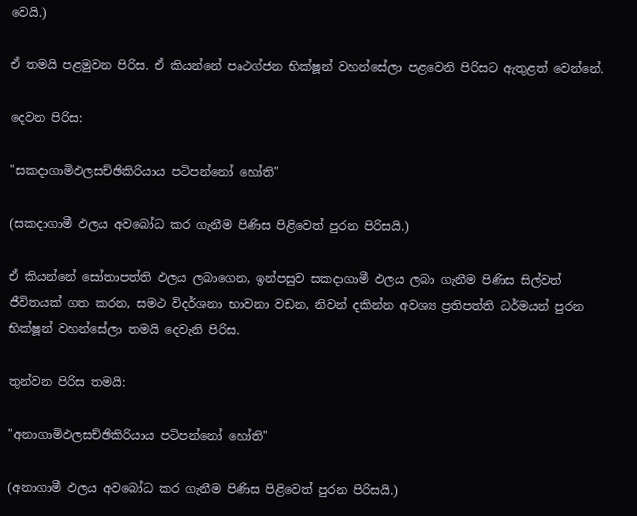වෙයි.)

ඒ තමයි පළමුවන පිරිස. ඒ කියන්නේ පෘථග්ජන භික්ෂූන් වහන්සේලා පළවෙනි පිරිසට ඇතුළත් වෙන්නේ.

දෙවන පිරිස:

"සකදාගාමිඵලසච්ඡිකිරියාය පටිපන්නෝ හෝති"

(සකදාගාමී ඵලය අවබෝධ කර ගැනීම පිණිස පිළිවෙත් පුරන පිරිසයි.)

ඒ කියන්නේ සෝතාපත්ති ඵලය ලබාගෙන, ඉන්පසුව සකදාගාමී ඵලය ලබා ගැනීම පිණිස සිල්වත් ජීවිතයක් ගත කරන, සමථ විදර්ශනා භාවනා වඩන, නිවන් දකින්න අවශ්‍ය ප්‍රතිපත්ති ධර්මයන් පුරන භික්ෂූන් වහන්සේලා තමයි දෙවැනි පිරිස.

තුන්වන පිරිස තමයි:

"අනාගාමිඵලසච්ඡිකිරියාය පටිපන්නෝ හෝති"

(අනාගාමී ඵලය අවබෝධ කර ගැනීම පිණිස පිළිවෙත් පුරන පිරිසයි.)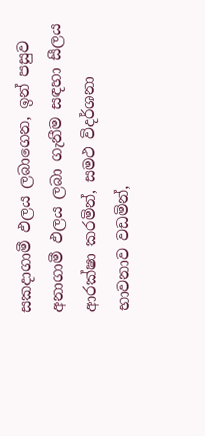සකදාගාමී ඵලය ලබාගෙන, ඉන් පසුව අනාගාමී ඵලය ලබා ගැනීම සඳහා සීලය ආරක්ෂා කරමින්, සමථ විදර්ශනා භාවනාව වඩමින්,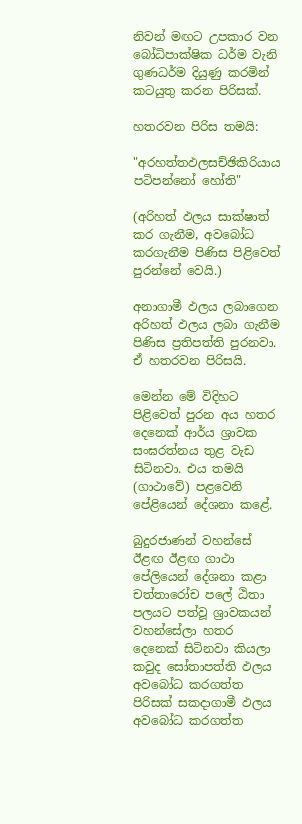නිවන් මඟට උපකාර වන බෝධිපාක්ෂික ධර්ම වැනි ගුණධර්ම දියුණු කරමින් කටයුතු කරන පිරිසක්.

හතරවන පිරිස තමයි:

"අරහත්තඵලසච්ඡිකිරියාය පටිපන්නෝ හෝති"

(අරිහත් ඵලය සාක්ෂාත් කර ගැනීම, අවබෝධ කරගැනීම පිණිස පිළිවෙත් පුරන්නේ වෙයි.)

අනාගාමී ඵලය ලබාගෙන අරිහත් ඵලය ලබා ගැනීම පිණිස ප්‍රතිපත්ති පුරනවා. ඒ හතරවන පිරිසයි.

මෙන්න මේ විදිහට පිළිවෙත් පුරන අය හතර දෙනෙක් ආර්ය ශ්‍රාවක සංඝරත්නය තුළ වැඩ සිටිනවා. එය තමයි (ගාථාවේ) පළවෙනි පේළියෙන් දේශනා කළේ.

බුදුරජාණන් වහන්සේ ඊළඟ ඊළඟ ගාථා පේලියෙන් දේශනා කළා චත්තාරෝච පලේ ඨිතා පලයට පත්වූ ශ්‍රාවකයන් වහන්සේලා හතර දෙනෙක් සිටිනවා කියලා කවුද සෝතාපත්ති ඵලය අවබෝධ කරගත්ත පිරිසක් සකදාගාමී ඵලය අවබෝධ කරගත්ත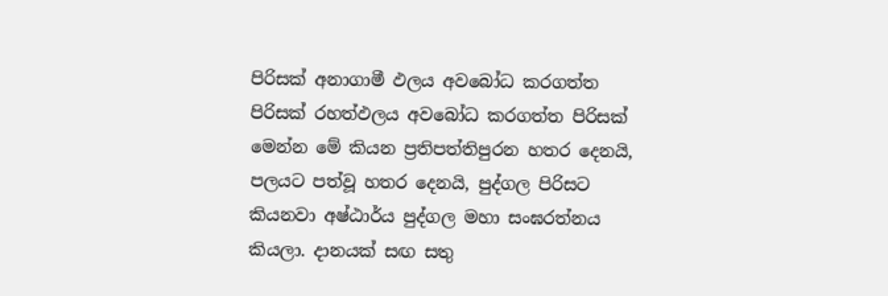පිරිසක් අනාගාමී ඵලය අවබෝධ කරගත්ත පිරිසක් රහත්ඵලය අවබෝධ කරගත්ත පිරිසක් මෙන්න මේ කියන ප්‍රතිපත්තිපුරන හතර දෙනයි, පලයට පත්වූ හතර දෙනයි, පුද්ගල පිරිසට කියනවා අෂ්ඨාර්ය පුද්ගල මහා සංඝරත්නය කියලා. දානයක් සඟ සතු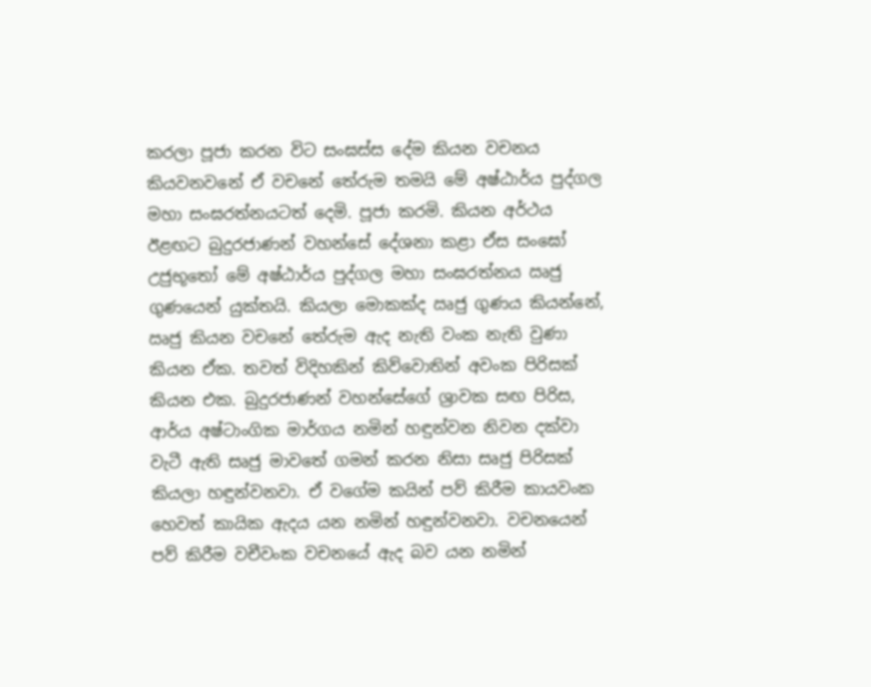කරලා පූජා කරන විට සංඝස්ස දේම කියන වචනය කියවනවනේ ඒ වචනේ තේරුම තමයි මේ අෂ්ඨාර්ය පුද්ගල මහා සංඝරත්නයටත් දෙමි. පූජා කරමි. කියන අර්ථය ඊළඟට බුදුරජාණන් වහන්සේ දේශනා කළා ඒස සංඝෝ උජුභූතෝ මේ අෂ්ඨාර්ය පුද්ගල මහා සංඝරත්නය ඍජු ගුණයෙන් යුක්තයි. කියලා මොකක්ද ඍජු ගුණය කියන්නේ, ඍජු කියන වචනේ තේරුම ඇද නැති වංක නැති වුණා කියන ඒක. තවත් විදිහකින් කිව්වොතින් අවංක පිරිසක් කියන එක. බුදුරජාණන් වහන්සේගේ ශ්‍රාවක සඟ පිරිස, ආර්ය අෂ්ටාංගික මාර්ගය නමින් හඳුන්වන නිවන දක්වා වැටී ඇති සෘජු මාවතේ ගමන් කරන නිසා සෘජු පිරිසක් කියලා හඳුන්වනවා. ඒ වගේම කයින් පව් කිරීම කායවංක හෙවත් කායික ඇදය යන නමින් හඳුන්වනවා. වචනයෙන් පව් කිරීම වචීවංක වචනයේ ඇද බව යන නමින්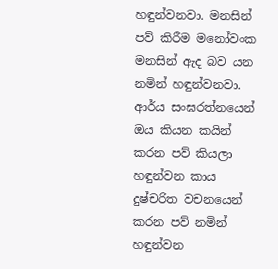හඳුන්වනවා. මනසින් පව් කිරීම මනෝවංක මනසින් ඇද බව යන නමින් හඳුන්වනවා. ආර්ය සංඝරත්නයෙන් ඔය කියන කයින් කරන පව් කියලා හඳුන්වන කාය දුෂ්චරිත වචනයෙන් කරන පව් නමින් හඳුන්වන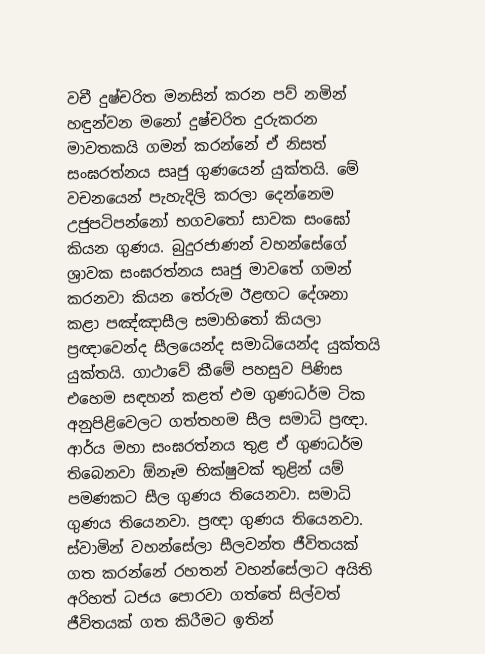වචී දුෂ්චරිත මනසින් කරන පව් නමින් හඳුන්වන මනෝ දුෂ්චරිත දුරුකරන මාවතකයි ගමන් කරන්නේ ඒ නිසත් සංඝරත්නය සෘජු ගුණයෙන් යුක්තයි. මේ වචනයෙන් පැහැදිලි කරලා දෙන්නෙම උජුපටිපන්නෝ භගවතෝ සාවක සංඝෝ කියන ගුණය. බුදුරජාණන් වහන්සේගේ ශ්‍රාවක සංඝරත්නය සෘජු මාවතේ ගමන් කරනවා කියන තේරුම ඊළඟට දේශනා කළා පඤ්ඤාසීල සමාහිතෝ කියලා ප්‍රඥාවෙන්ද සීලයෙන්ද සමාධියෙන්ද යුක්තයි යුක්තයි. ගාථාවේ කීමේ පහසුව පිණිස එහෙම සඳහන් කළත් එම ගුණධර්ම ටික අනුපිළිවෙලට ගත්තහම සීල සමාධි ප්‍රඥා. ආර්ය මහා සංඝරත්නය තුළ ඒ ගුණධර්ම තිබෙනවා ඕනෑම භික්ෂුවක් තුළින් යම් පමණකට සීල ගුණය තියෙනවා. සමාධි ගුණය තියෙනවා. ප්‍රඥා ගුණය තියෙනවා. ස්වාමින් වහන්සේලා සීලවන්ත ජීවිතයක් ගත කරන්නේ රහතන් වහන්සේලාට අයිති අරිහත් ධජය පොරවා ගත්තේ සිල්වත් ජීවිතයක් ගත කිරීමට ඉතින්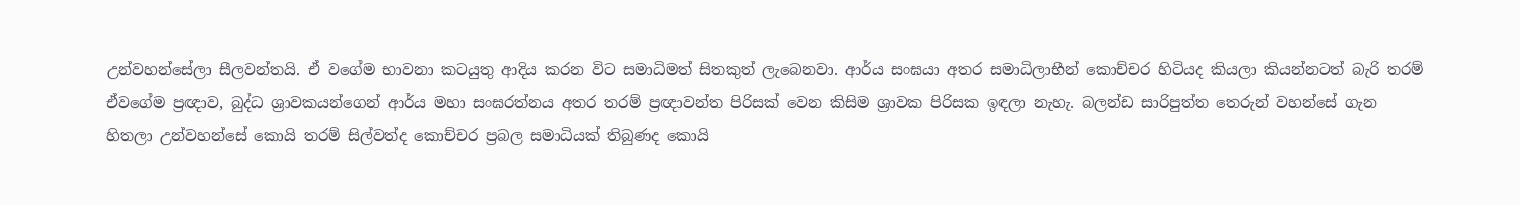උන්වහන්සේලා සීලවන්තයි. ඒ වගේම භාවනා කටයුතු ආදිය කරන විට සමාධිමත් සිතකුත් ලැබෙනවා. ආර්ය සංඝයා අතර සමාධිලාභීන් කොච්චර හිටියද කියලා කියන්නටත් බැරි තරම් ඒවගේම ප්‍රඥාව, බුද්ධ ශ්‍රාවකයන්ගෙන් ආර්ය මහා සංඝරත්නය අතර තරම් ප්‍රඥාවන්ත පිරිසක් වෙන කිසිම ශ්‍රාවක පිරිසක ඉඳලා නැහැ. බලන්ඩ සාරිපුත්ත තෙරුන් වහන්සේ ගැන හිතලා උන්වහන්සේ කොයි තරම් සිල්වත්ද කොච්චර ප්‍රබල සමාධියක් තිබුණද කොයි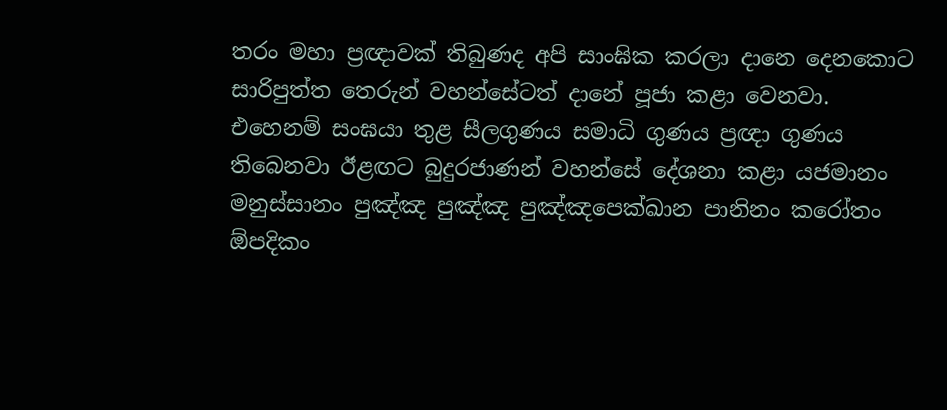තරං මහා ප්‍රඥාවක් තිබුණද අපි සාංඝික කරලා දානෙ දෙනකොට සාරිපුත්ත තෙරුන් වහන්සේටත් දානේ පූජා කළා වෙනවා. එහෙනම් සංඝයා තුළ සීලගුණය සමාධි ගුණය ප්‍රඥා ගුණය තිබෙනවා ඊළඟට බුදුරජාණන් වහන්සේ දේශනා කළා යජමානං මනුස්සානං පුඤ්ඤ පුඤ්ඤ පුඤ්ඤපෙක්ඛාන පානිනං කරෝතං ඕපදිකං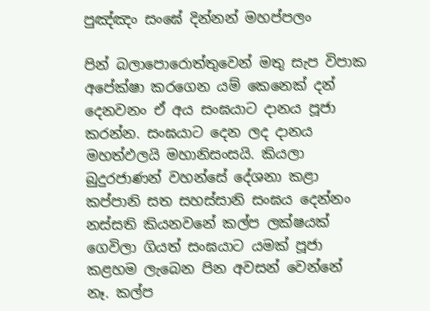පුඤ්ඤං සංඝේ දින්නන් මහප්පලං

පින් බලාපොරොත්තුවෙන් මතු සැප විපාක අපේක්ෂා කරගෙන යම් කෙනෙක් දන් දෙනවනං ඒ අය සංඝයාට දානය පූජා කරන්න. සංඝයාට දෙන ලද දානය මහත්ඵලයි මහානිසංසයි. කියලා බුදුරජාණන් වහන්සේ දේශනා කළා කප්පානි සත සහස්සානි සංඝය දෙන්නං නස්සති කියනවනේ කල්ප ලක්ෂයක් ගෙවිලා ගියත් සංඝයාට යමක් පූජා කළහම ලැබෙන පින අවසන් වෙන්නේ නෑ. කල්ප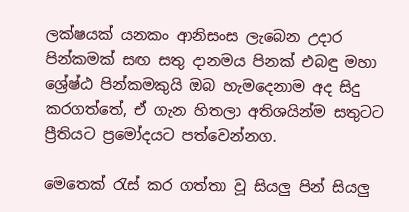ලක්ෂයක් යනකං ආනිසංස ලැබෙන උදාර පින්කමක් සඟ සතු දානමය පිනක් එබඳු මහා ශ්‍රේෂ්ඨ පින්කමකුයි ඔබ හැමදෙනාම අද සිදු කරගත්තේ, ඒ ගැන හිතලා අතිශයින්ම සතුටට ප්‍රීතියට ප්‍රමෝදයට පත්වෙන්නග‍.

මෙතෙක් රැස් කර ගත්තා වූ සියලු පින් සියලු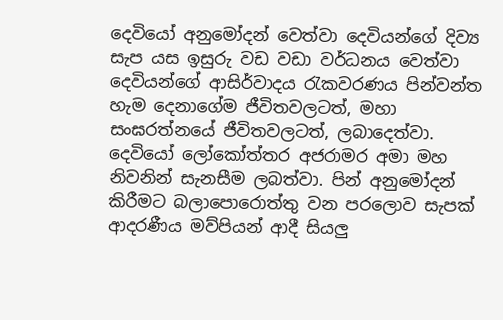දෙවියෝ අනුමෝදන් වෙත්වා දෙවියන්ගේ දිව්‍ය සැප යස ඉසුරු වඩ වඩා වර්ධනය වෙත්වා දෙවියන්ගේ ආසිර්වාදය රැකවරණය පින්වන්ත හැම දෙනාගේම ජීවිතවලටත්, මහා සංඝරත්නයේ ජීවිතවලටත්, ලබාදෙත්වා. දෙවියෝ ලෝකෝත්තර අජරාමර අමා මහ නිවනින් සැනසීම ලබත්වා. පින් අනුමෝදන් කිරීමට බලාපොරොත්තු වන පරලොව සැපක් ආදරණීය මව්පියන් ආදී සියලු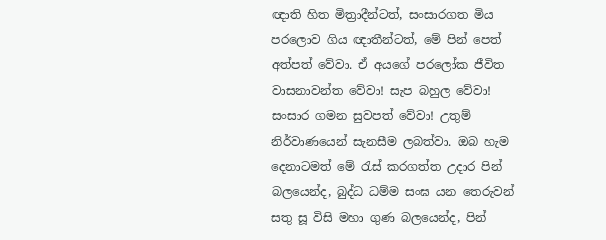ඥාති හිත මිත්‍රාදීන්ටත්, සංසාරගත මිය පරලොව ගිය ඥාතීන්ටත්, මේ පින් පෙත් අත්පත් වේවා. ඒ අයගේ පරලෝක ජීවිත වාසනාවන්ත වේවා! සැප බහුල වේවා! සංසාර ගමන සුවපත් වේවා! උතුම් නිර්වාණයෙන් සැනසීම ලබත්වා. ඔබ හැම දෙනාටමත් මේ රැස් කරගත්ත උදාර පින් බලයෙන්ද, බුද්ධ ධම්ම සංඝ යන තෙරුවන් සතු සූ විසි මහා ගුණ බලයෙන්ද, පින්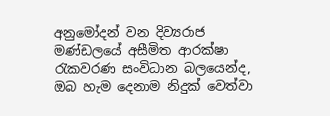අනුමෝදන් වන දිව්‍යරාජ මණ්ඩලයේ අසීමිත ආරක්ෂා රැකවරණ සංවිධාන බලයෙන්ද, ඔබ හැම දෙනාම නිදුක් වෙත්වා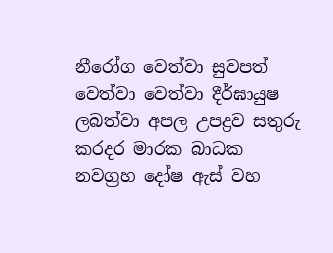නීරෝග වෙත්වා සුවපත් වෙත්වා වෙත්වා දීර්ඝායුෂ ලබත්වා අපල උපද්‍රව සතුරු කරදර මාරක බාධක නවග්‍රහ දෝෂ ඇස් වහ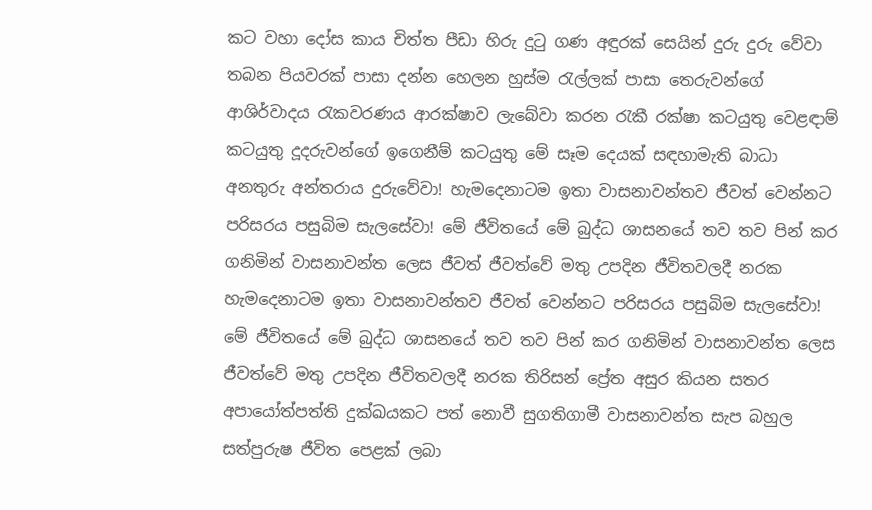කට වහා දෝස කාය චිත්ත පීඩා හිරු දුටු ගණ අඳුරක් සෙයින් දුරු දුරු වේවා තබන පියවරක් පාසා දන්න හෙලන හුස්ම රැල්ලක් පාසා තෙරුවන්ගේ ආශිර්වාදය රැකවරණය ආරක්ෂාව ලැබේවා කරන රැකී රක්ෂා කටයුතු වෙළඳාම් කටයුතු දූදරුවන්ගේ ඉගෙනීම් කටයුතු මේ සෑම දෙයක් සඳහාමැති බාධා අනතුරු අන්තරාය දුරුවේවා! හැමදෙනාටම ඉතා වාසනාවන්තව ජීවත් වෙන්නට පරිසරය පසුබිම සැලසේවා! මේ ජීවිතයේ මේ බුද්ධ ශාසනයේ තව තව පින් කර ගනිමින් වාසනාවන්ත ලෙස ජීවත් ජීවත්වේ මතු උපදින ජීවිතවලදී නරක හැමදෙනාටම ඉතා වාසනාවන්තව ජීවත් වෙන්නට පරිසරය පසුබිම සැලසේවා! මේ ජීවිතයේ මේ බුද්ධ ශාසනයේ තව තව පින් කර ගනිමින් වාසනාවන්ත ලෙස ජීවත්වේ මතු උපදින ජීවිතවලදී නරක තිරිසන් ප්‍රේත අසුර කියන සතර අපායෝත්පත්ති දුක්ඛයකට පත් නොවී සුගතිගාමී වාසනාවන්ත සැප බහුල සත්පුරුෂ ජීවිත පෙළක් ලබා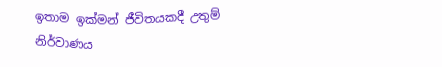ඉතාම ඉක්මන් ජීවිතයකදී උතුම් නිර්වාණය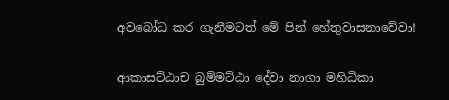අවබෝධ කර ගැනීමටත් මේ පින් හේතුවාසනාවේවා!

ආකාසට්ඨාච බුම්මට්ඨා දේවා නාගා මහිධිකා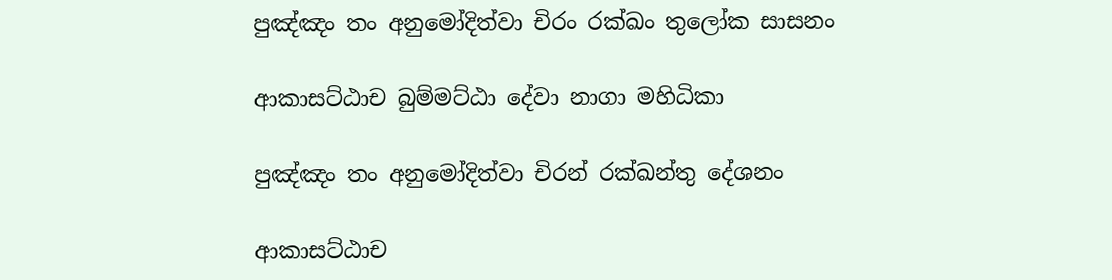පුඤ්ඤං තං අනුමෝදිත්වා චිරං රක්ඛං තුලෝක සාසනං

ආකාසට්ඨාච බුම්මට්ඨා දේවා නාගා මහිධිකා

පුඤ්ඤං තං අනුමෝදිත්වා චිරන් රක්ඛන්තු දේශනං

ආකාසට්ඨාච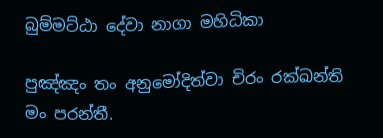බුම්මට්ඨා දේවා නාගා මහිධිකා

පුඤ්ඤං තං අනුමෝදිත්වා චිරං රක්ඛන්ති මං පරන්තී.